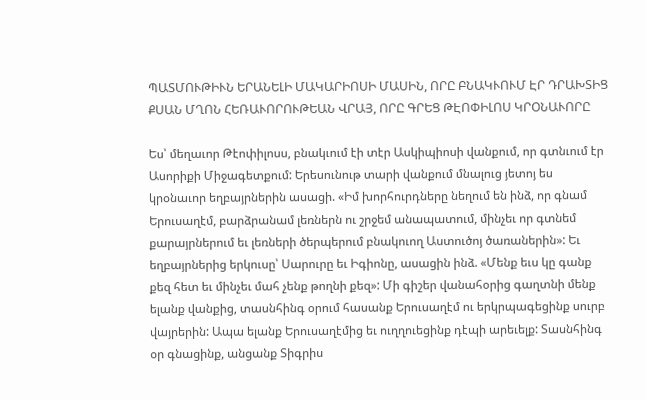ՊԱՏՄՈՒԹԻՒՆ ԵՐԱՆԵԼԻ ՄԱԿԱՐԻՈՍԻ ՄԱՍԻՆ, ՈՐԸ ԲՆԱԿՒՈՒՄ ԷՐ ԴՐԱԽՏԻՑ ՔՍԱՆ ՄՂՈՆ ՀԵՌԱՒՈՐՈՒԹԵԱՆ ՎՐԱՅ, ՈՐԸ ԳՐԵՑ ԹԷՈՓԻԼՈՍ ԿՐՕՆԱՒՈՐԸ

Ես՝ մեղաւոր Թէոփիլոսս, բնակւում էի տէր Ասկիպիոսի վանքում, որ գտնւում էր Ասորիքի Միջագետքում: Երեսունութ տարի վանքում մնալուց յետոյ ես կրօնաւոր եղբայրներին ասացի. «Իմ խորհուրդները նեղում են ինձ, որ գնամ Երուսաղէմ, բարձրանամ լեռներն ու շրջեմ անապատում, մինչեւ որ գտնեմ քարայրներում եւ լեռների ծերպերում բնակուող Աստուծոյ ծառաներին»: Եւ եղբայրներից երկուսը՝ Սարուրը եւ Իգիոնը, ասացին ինձ. «Մենք եւս կը գանք քեզ հետ եւ մինչեւ մահ չենք թողնի քեզ»: Մի գիշեր վանահօրից գաղտնի մենք ելանք վանքից, տասնհինգ օրում հասանք Երուսաղէմ ու երկրպագեցինք սուրբ վայրերին: Ապա ելանք Երուսաղէմից եւ ուղղուեցինք դէպի արեւելք: Տասնհինգ օր գնացինք, անցանք Տիգրիս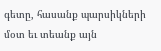գետը, հասանք պարսիկների մօտ եւ տեանք այն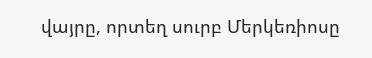վայրը, որտեղ սուրբ Մերկեռիոսը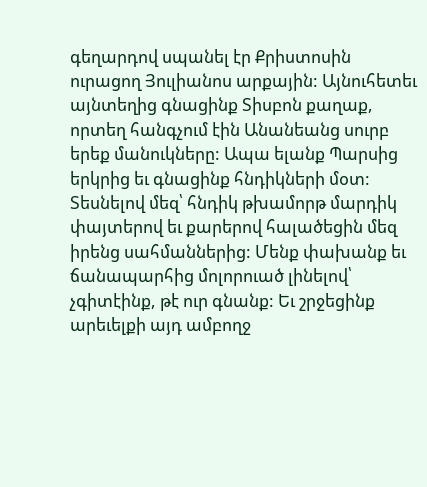գեղարդով սպանել էր Քրիստոսին ուրացող Յուլիանոս արքային: Այնուհետեւ այնտեղից գնացինք Տիսբոն քաղաք, որտեղ հանգչում էին Անանեանց սուրբ երեք մանուկները: Ապա ելանք Պարսից երկրից եւ գնացինք հնդիկների մօտ: Տեսնելով մեզ՝ հնդիկ թխամորթ մարդիկ փայտերով եւ քարերով հալածեցին մեզ իրենց սահմաններից: Մենք փախանք եւ ճանապարհից մոլորուած լինելով՝ չգիտէինք, թէ ուր գնանք: Եւ շրջեցինք արեւելքի այդ ամբողջ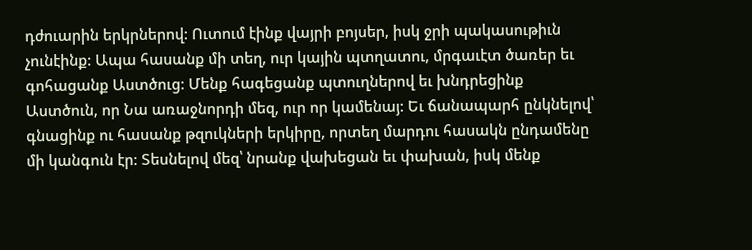դժուարին երկրներով: Ուտում էինք վայրի բոյսեր, իսկ ջրի պակասութիւն չունէինք: Ապա հասանք մի տեղ, ուր կային պտղատու, մրգաւէտ ծառեր եւ գոհացանք Աստծուց: Մենք հագեցանք պտուղներով եւ խնդրեցինք Աստծուն, որ Նա առաջնորդի մեզ, ուր որ կամենայ: Եւ ճանապարհ ընկնելով՝ գնացինք ու հասանք թզուկների երկիրը, որտեղ մարդու հասակն ընդամենը մի կանգուն էր: Տեսնելով մեզ՝ նրանք վախեցան եւ փախան, իսկ մենք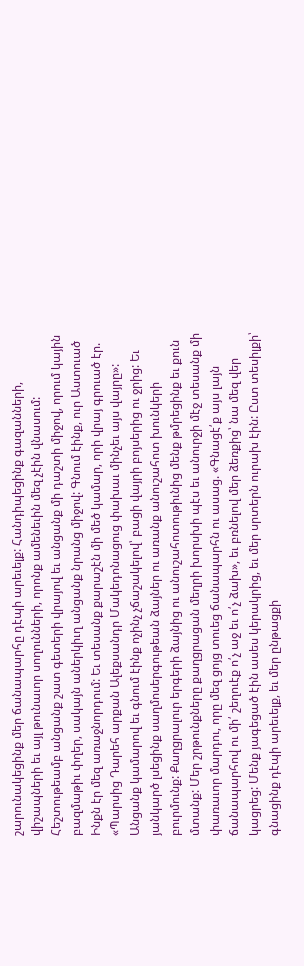շարունակեցինք մեր ճանապարհը դէպի արեւելք: Հանդիպեցինք գազանների, վիշապների եւ այլ թունաւոր սողունների, որոնք ամենեւին մեզ չէին վնասում: Հեշտութեամբ անցանք շատ գետերի վրայով եւ անցանք մի դաշտի միջով, որում կային բազմաթիւ փղեր, սակայն աներկիւղ անցանք նրանց միջով: Գնում էինք, ուր Աստուած Ինքն էր մեզ առաջնորդում: Եւ տեսանք քարաշէն մի մեծ կամար, որի վրայ գրուած էր. «Պարսից Դարեհ արքան Ալեքսանդր Մակեդոնացուց փախաւ մինչեւ այս վայրը»: Անցանք կամարով եւ գնում էինք ոչինչ չճաշակելով՝ բացի վայրի բոյսերից ու ջրից: Եւ յանկարծ լսեցինք սաղմոսերգութեան ձայներ ու առանք անուշահոտ խունկերի բուրմունք: Քաղցրալուր երգերի ձայնից ու անուշահոտութիւնից մենք թմրեցինք եւ քուն մտանք: Մեր շրթունքները քաղցրացան մեղրի խորսխի պէս եւ անուրջի մէջ տեսանք մի փառաւոր մարդու, որը մեզ ցոյց տուեց ճանապարհն ու ասաց. «Գնացէ՛ք այս լայն ճանապարհով ու մի՛ շեղուէք ո՛չ աջ եւ ո՛չ ձախ», եւ բռնելով մեր ձեռքից՝ նա մեզ վեր կացրեց: Մենք յագեցած էին ասես կերակրից, եւ մեր սրտերն ուրախ էին: Ըստ տեսիլքի՝ գնացինք դէպի արեւելք, եւ մեր ընթացքի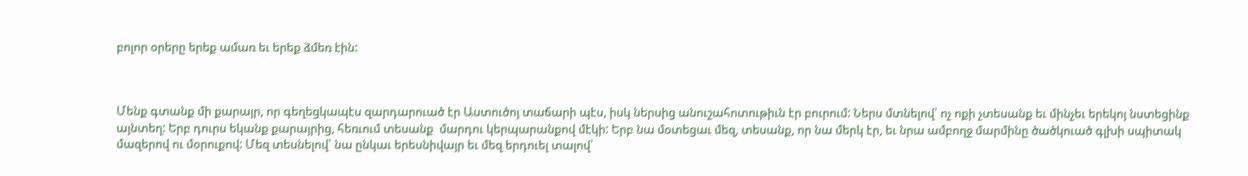բոլոր օրերը երեք ամառ եւ երեք ձմեռ էին:



Մենք գտանք մի քարայր, որ գեղեցկապէս զարդարուած էր Աստուծոյ տաճարի պէս, իսկ ներսից անուշահոտութիւն էր բուրում: Ներս մտնելով՝ ոչ ոքի չտեսանք եւ մինչեւ երեկոյ նստեցինք այնտեղ: Երբ դուրս եկանք քարայրից, հեռւում տեսանք  մարդու կերպարանքով մէկի: Երբ նա մօտեցաւ մեզ, տեսանք, որ նա մերկ էր, եւ նրա ամբողջ մարմինը ծածկուած գլխի սպիտակ մազերով ու մօրուքով: Մեզ տեսնելով՝ նա ընկաւ երեսնիվայր եւ մեզ երդուել տալով՝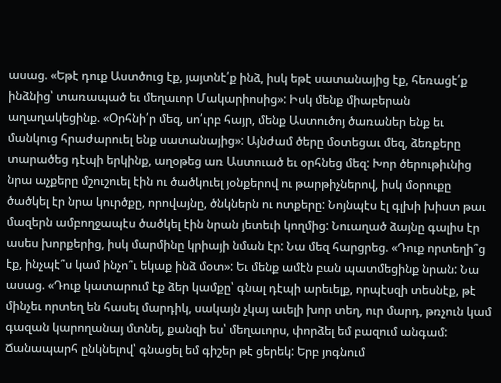ասաց. «Եթէ դուք Աստծուց էք, յայտնէ՛ք ինձ, իսկ եթէ սատանայից էք, հեռացէ՛ք ինձնից՝ տառապած եւ մեղաւոր Մակարիոսից»: Իսկ մենք միաբերան աղաղակեցինք. «Օրհնի՛ր մեզ, սո՛ւրբ հայր, մենք Աստուծոյ ծառաներ ենք եւ մանկուց հրաժարուել ենք սատանայից»: Այնժամ ծերը մօտեցաւ մեզ, ձեռքերը տարածեց դէպի երկինք, աղօթեց առ Աստուած եւ օրհնեց մեզ: Խոր ծերութիւնից նրա աչքերը մշուշուել էին ու ծածկուել յօնքերով ու թարթիչներով, իսկ մօրուքը ծածկել էր նրա կուրծքը, որովայնը, ծնկներն ու ոտքերը: Նոյնպէս էլ գլխի խիստ թաւ մազերն ամբողջապէս ծածկել էին նրան յետեւի կողմից: Նուաղած ձայնը գալիս էր ասես խորքերից, իսկ մարմինը կրիայի նման էր: Նա մեզ հարցրեց. «Դուք որտեղի՞ց էք, ինչպէ՞ս կամ ինչո՞ւ եկաք ինձ մօտ»: Եւ մենք ամէն բան պատմեցինք նրան: Նա ասաց. «Դուք կատարում էք ձեր կամքը՝ գնալ դէպի արեւելք, որպէսզի տեսնէք, թէ մինչեւ որտեղ են հասել մարդիկ, սակայն չկայ աւելի խոր տեղ, ուր մարդ, թռչուն կամ գազան կարողանայ մտնել, քանզի ես՝ մեղաւորս, փորձել եմ բազում անգամ: Ճանապարհ ընկնելով՝ գնացել եմ գիշեր թէ ցերեկ: Երբ յոգնում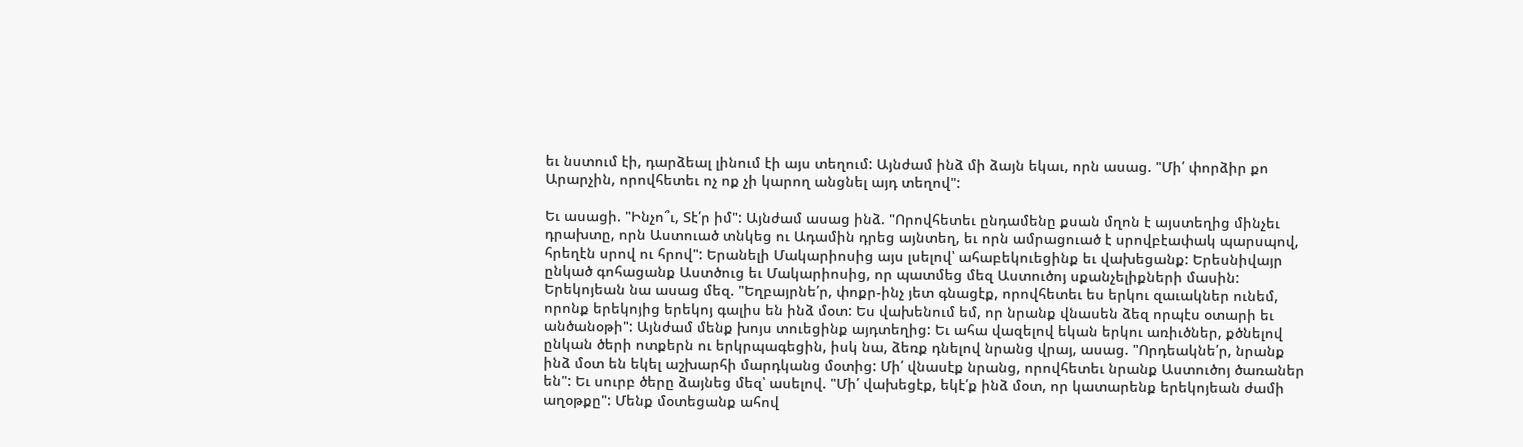եւ նստում էի, դարձեալ լինում էի այս տեղում: Այնժամ ինձ մի ձայն եկաւ, որն ասաց. "Մի՛ փորձիր քո Արարչին, որովհետեւ ոչ ոք չի կարող անցնել այդ տեղով":

Եւ ասացի. "Ինչո՞ւ, Տէ՛ր իմ": Այնժամ ասաց ինձ. "Որովհետեւ ընդամենը քսան մղոն է այստեղից մինչեւ դրախտը, որն Աստուած տնկեց ու Ադամին դրեց այնտեղ, եւ որն ամրացուած է սրովբէափակ պարսպով, հրեղէն սրով ու հրով": Երանելի Մակարիոսից այս լսելով՝ ահաբեկուեցինք եւ վախեցանք: Երեսնիվայր ընկած գոհացանք Աստծուց եւ Մակարիոսից, որ պատմեց մեզ Աստուծոյ սքանչելիքների մասին: Երեկոյեան նա ասաց մեզ. "Եղբայրնե՛ր, փոքր-ինչ յետ գնացէք, որովհետեւ ես երկու զաւակներ ունեմ, որոնք երեկոյից երեկոյ գալիս են ինձ մօտ: Ես վախենում եմ, որ նրանք վնասեն ձեզ որպէս օտարի եւ անծանօթի": Այնժամ մենք խոյս տուեցինք այդտեղից: Եւ ահա վազելով եկան երկու առիւծներ, քծնելով ընկան ծերի ոտքերն ու երկրպագեցին, իսկ նա, ձեռք դնելով նրանց վրայ, ասաց. "Որդեակնե՛ր, նրանք ինձ մօտ են եկել աշխարհի մարդկանց մօտից: Մի՛ վնասէք նրանց, որովհետեւ նրանք Աստուծոյ ծառաներ են": Եւ սուրբ ծերը ձայնեց մեզ՝ ասելով. "Մի՛ վախեցէք, եկէ՛ք ինձ մօտ, որ կատարենք երեկոյեան ժամի աղօթքը": Մենք մօտեցանք ահով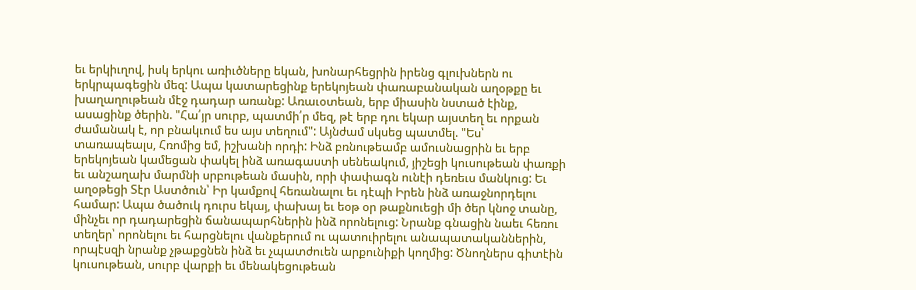եւ երկիւղով, իսկ երկու առիւծները եկան, խոնարհեցրին իրենց գլուխներն ու երկրպագեցին մեզ: Ապա կատարեցինք երեկոյեան փառաբանական աղօթքը եւ խաղաղութեան մէջ դադար առանք: Առաւօտեան, երբ միասին նստած էինք, ասացինք ծերին. "Հա՛յր սուրբ, պատմի՛ր մեզ, թէ երբ դու եկար այստեղ եւ որքան ժամանակ է, որ բնակւում ես այս տեղում": Այնժամ սկսեց պատմել. "Ես՝ տառապեալս, Հռոմից եմ, իշխանի որդի: Ինձ բռնութեամբ ամուսնացրին եւ երբ երեկոյեան կամեցան փակել ինձ առագաստի սենեակում, յիշեցի կուսութեան փառքի եւ անշաղախ մարմնի սրբութեան մասին, որի փափագն ունէի դեռեւս մանկուց: Եւ աղօթեցի Տէր Աստծուն՝ Իր կամքով հեռանալու եւ դէպի Իրեն ինձ առաջնորդելու համար: Ապա ծածուկ դուրս եկայ, փախայ եւ եօթ օր թաքնուեցի մի ծեր կնոջ տանը, մինչեւ որ դադարեցին ճանապարհներին ինձ որոնելուց: Նրանք գնացին նաեւ հեռու տեղեր՝ որոնելու եւ հարցնելու վանքերում ու պատուիրելու անապատականներին, որպէսզի նրանք չթաքցնեն ինձ եւ չպատժուեն արքունիքի կողմից: Ծնողներս գիտէին կուսութեան, սուրբ վարքի եւ մենակեցութեան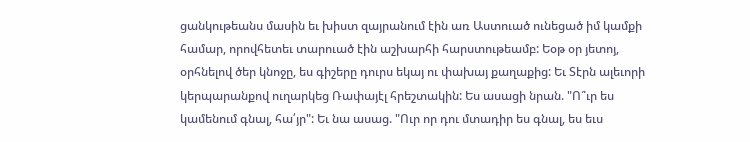ցանկութեանս մասին եւ խիստ զայրանում էին առ Աստուած ունեցած իմ կամքի համար, որովհետեւ տարուած էին աշխարհի հարստութեամբ: Եօթ օր յետոյ, օրհնելով ծեր կնոջը, ես գիշերը դուրս եկայ ու փախայ քաղաքից: Եւ Տէրն ալեւորի կերպարանքով ուղարկեց Ռափայէլ հրեշտակին: Ես ասացի նրան. "Ո՞ւր ես կամենում գնալ, հա՛յր": Եւ նա ասաց. "Ուր որ դու մտադիր ես գնալ, ես եւս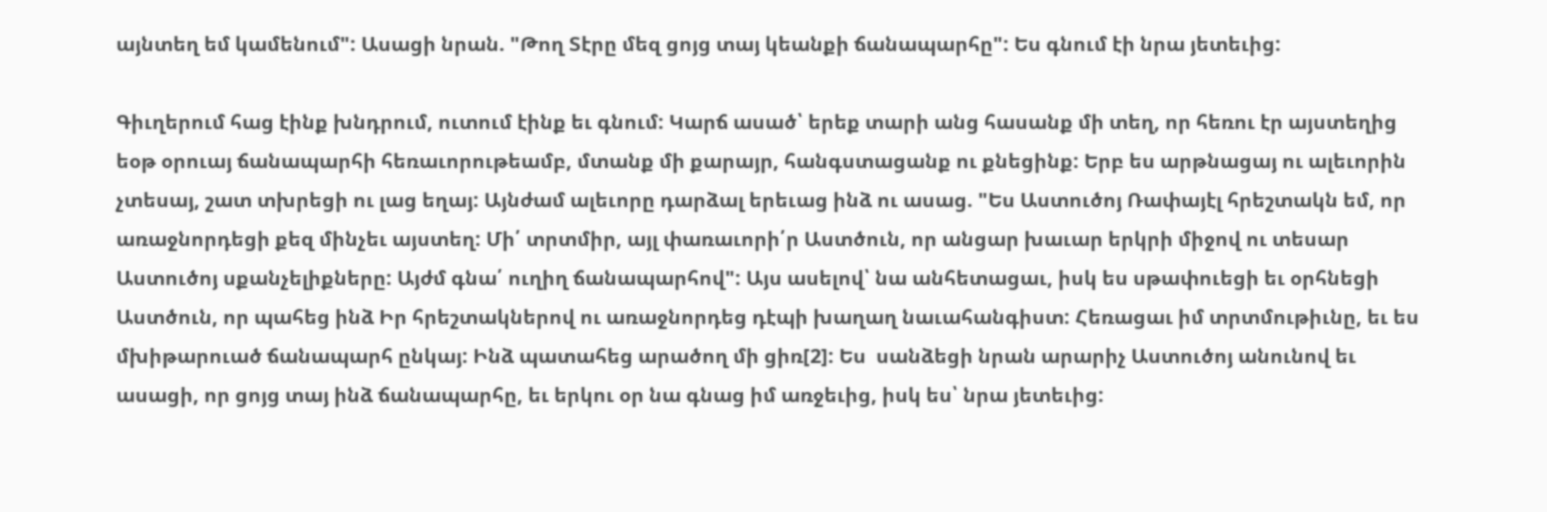այնտեղ եմ կամենում": Ասացի նրան. "Թող Տէրը մեզ ցոյց տայ կեանքի ճանապարհը": Ես գնում էի նրա յետեւից:

Գիւղերում հաց էինք խնդրում, ուտում էինք եւ գնում: Կարճ ասած՝ երեք տարի անց հասանք մի տեղ, որ հեռու էր այստեղից եօթ օրուայ ճանապարհի հեռաւորութեամբ, մտանք մի քարայր, հանգստացանք ու քնեցինք: Երբ ես արթնացայ ու ալեւորին չտեսայ, շատ տխրեցի ու լաց եղայ: Այնժամ ալեւորը դարձալ երեւաց ինձ ու ասաց. "Ես Աստուծոյ Ռափայէլ հրեշտակն եմ, որ առաջնորդեցի քեզ մինչեւ այստեղ: Մի՛ տրտմիր, այլ փառաւորի՛ր Աստծուն, որ անցար խաւար երկրի միջով ու տեսար Աստուծոյ սքանչելիքները: Այժմ գնա՛ ուղիղ ճանապարհով": Այս ասելով՝ նա անհետացաւ, իսկ ես սթափուեցի եւ օրհնեցի Աստծուն, որ պահեց ինձ Իր հրեշտակներով ու առաջնորդեց դէպի խաղաղ նաւահանգիստ: Հեռացաւ իմ տրտմութիւնը, եւ ես մխիթարուած ճանապարհ ընկայ: Ինձ պատահեց արածող մի ցիռ[2]: Ես  սանձեցի նրան արարիչ Աստուծոյ անունով եւ ասացի, որ ցոյց տայ ինձ ճանապարհը, եւ երկու օր նա գնաց իմ առջեւից, իսկ ես՝ նրա յետեւից: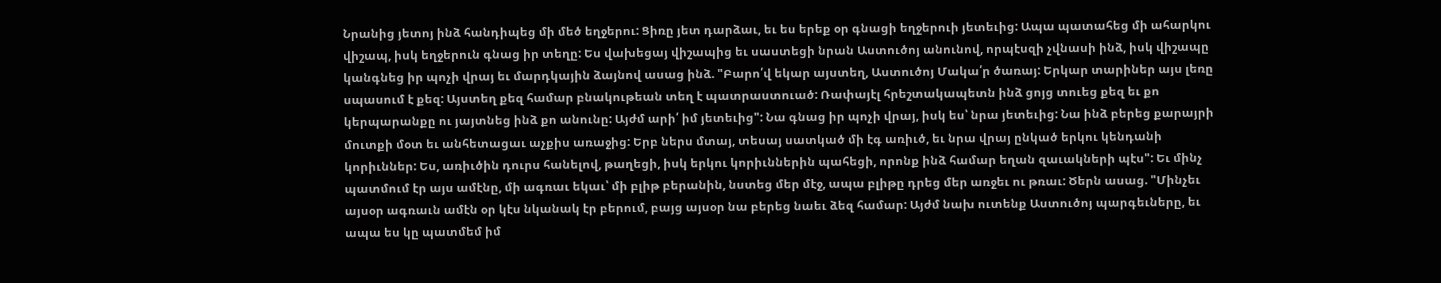Նրանից յետոյ ինձ հանդիպեց մի մեծ եղջերու: Ցիռը յետ դարձաւ, եւ ես երեք օր գնացի եղջերուի յետեւից: Ապա պատահեց մի ահարկու վիշապ, իսկ եղջերուն գնաց իր տեղը: Ես վախեցայ վիշապից եւ սաստեցի նրան Աստուծոյ անունով, որպէսզի չվնասի ինձ, իսկ վիշապը կանգնեց իր պոչի վրայ եւ մարդկային ձայնով ասաց ինձ. "Բարո՛վ եկար այստեղ, Աստուծոյ Մակա՛ր ծառայ: Երկար տարիներ այս լեռը սպասում է քեզ: Այստեղ քեզ համար բնակութեան տեղ է պատրաստուած: Ռափայէլ հրեշտակապետն ինձ ցոյց տուեց քեզ եւ քո կերպարանքը ու յայտնեց ինձ քո անունը: Այժմ արի՛ իմ յետեւից": Նա գնաց իր պոչի վրայ, իսկ ես՝ նրա յետեւից: Նա ինձ բերեց քարայրի մուտքի մօտ եւ անհետացաւ աչքիս առաջից: Երբ ներս մտայ, տեսայ սատկած մի էգ առիւծ, եւ նրա վրայ ընկած երկու կենդանի կորիւններ: Ես, առիւծին դուրս հանելով, թաղեցի, իսկ երկու կորիւններին պահեցի, որոնք ինձ համար եղան զաւակների պէս": Եւ մինչ պատմում էր այս ամէնը, մի ագռաւ եկաւ՝ մի բլիթ բերանին, նստեց մեր մէջ, ապա բլիթը դրեց մեր առջեւ ու թռաւ: Ծերն ասաց. "Մինչեւ այսօր ագռաւն ամէն օր կէս նկանակ էր բերում, բայց այսօր նա բերեց նաեւ ձեզ համար: Այժմ նախ ուտենք Աստուծոյ պարգեւները, եւ ապա ես կը պատմեմ իմ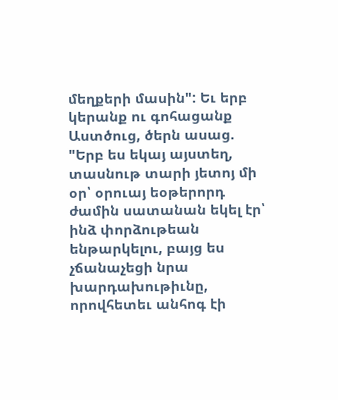մեղքերի մասին": Եւ երբ կերանք ու գոհացանք Աստծուց, ծերն ասաց. "Երբ ես եկայ այստեղ, տասնութ տարի յետոյ մի օր՝ օրուայ եօթերորդ ժամին սատանան եկել էր՝ ինձ փորձութեան ենթարկելու, բայց ես չճանաչեցի նրա խարդախութիւնը, որովհետեւ անհոգ էի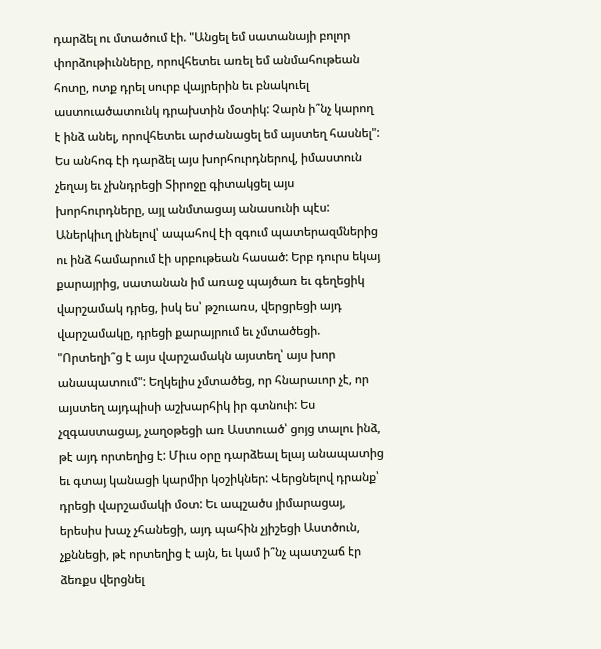դարձել ու մտածում էի. "Անցել եմ սատանայի բոլոր փորձութիւնները, որովհետեւ առել եմ անմահութեան հոտը, ոտք դրել սուրբ վայրերին եւ բնակուել աստուածատունկ դրախտին մօտիկ: Չարն ի՞նչ կարող է ինձ անել, որովհետեւ արժանացել եմ այստեղ հասնել": Ես անհոգ էի դարձել այս խորհուրդներով, իմաստուն չեղայ եւ չխնդրեցի Տիրոջը գիտակցել այս խորհուրդները, այլ անմտացայ անասունի պէս: Աներկիւղ լինելով՝ ապահով էի զգում պատերազմներից ու ինձ համարում էի սրբութեան հասած: Երբ դուրս եկայ քարայրից, սատանան իմ առաջ պայծառ եւ գեղեցիկ վարշամակ դրեց, իսկ ես՝ թշուառս, վերցրեցի այդ վարշամակը, դրեցի քարայրում եւ չմտածեցի. "Որտեղի՞ց է այս վարշամակն այստեղ՝ այս խոր անապատում": Եղկելիս չմտածեց, որ հնարաւոր չէ, որ այստեղ այդպիսի աշխարհիկ իր գտնուի: Ես չզգաստացայ, չաղօթեցի առ Աստուած՝ ցոյց տալու ինձ, թէ այդ որտեղից է: Միւս օրը դարձեալ ելայ անապատից եւ գտայ կանացի կարմիր կօշիկներ: Վերցնելով դրանք՝ դրեցի վարշամակի մօտ: Եւ ապշածս յիմարացայ, երեսիս խաչ չհանեցի, այդ պահին չյիշեցի Աստծուն, չքննեցի, թէ որտեղից է այն, եւ կամ ի՞նչ պատշաճ էր ձեռքս վերցնել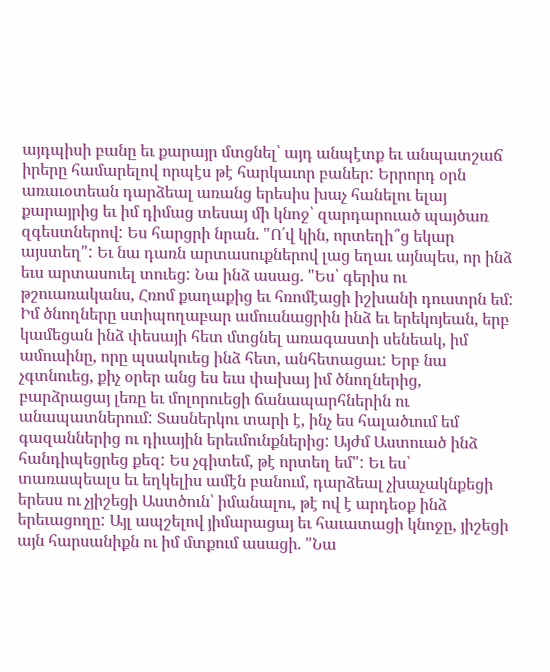այդպիսի բանը եւ քարայր մտցնել՝ այդ անպէտք եւ անպատշաճ իրերը համարելով որպէս թէ հարկաւոր բաներ: Երրորդ օրն առաւօտեան դարձեալ առանց երեսիս խաչ հանելու ելայ քարայրից եւ իմ դիմաց տեսայ մի կնոջ՝ զարդարուած պայծառ զգեստներով: Ես հարցրի նրան. "Ո՛վ կին, որտեղի՞ց եկար այստեղ": Եւ նա դառն արտասուքներով լաց եղաւ այնպես, որ ինձ եւս արտասուել տուեց: Նա ինձ ասաց. "Ես՝ գերիս ու թշուառականս, Հռոմ քաղաքից եւ հռոմէացի իշխանի դուստրն եմ: Իմ ծնողները ստիպողաբար ամուսնացրին ինձ եւ երեկոյեան, երբ կամեցան ինձ փեսայի հետ մտցնել առագաստի սենեակ, իմ ամուսինը, որը պսակուեց ինձ հետ, անհետացաւ: Երբ նա չգտնուեց, քիչ օրեր անց ես եւս փախայ իմ ծնողներից, բարձրացայ լեռը եւ մոլորուեցի ճանապարհներին ու անապատներում: Տասներկու տարի է, ինչ ես հալածւում եմ գազաններից ու դիւային երեւմունքներից: Այժմ Աստուած ինձ հանդիպեցրեց քեզ: Ես չգիտեմ, թէ որտեղ եմ": Եւ ես՝ տառապեալս եւ եղկելիս ամէն բանում, դարձեալ չխաչակնքեցի երեսս ու չյիշեցի Աստծուն՝ իմանալու, թէ ով է արդեօք ինձ երեւացողը: Այլ ապշելով յիմարացայ եւ հաւատացի կնոջը, յիշեցի այն հարսանիքն ու իմ մտքում ասացի. "Նա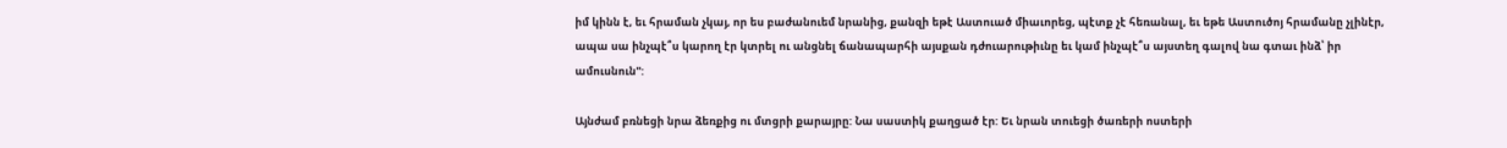իմ կինն է, եւ հրաման չկայ, որ ես բաժանուեմ նրանից, քանզի եթէ Աստուած միաւորեց, պէտք չէ հեռանալ, եւ եթե Աստուծոյ հրամանը չլինէր, ապա սա ինչպէ՞ս կարող էր կտրել ու անցնել ճանապարհի այսքան դժուարութիւնը եւ կամ ինչպէ՞ս այստեղ գալով նա գտաւ ինձ՝ իր ամուսնուն":

Այնժամ բռնեցի նրա ձեռքից ու մտցրի քարայրը: Նա սաստիկ քաղցած էր: Եւ նրան տուեցի ծառերի ոստերի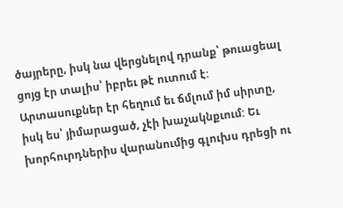ծայրերը, իսկ նա վերցնելով դրանք՝ թուացեալ ցոյց էր տալիս՝ իբրեւ թէ ուտում է: Արտասուքներ էր հեղում եւ ճմլում իմ սիրտը, իսկ ես՝ յիմարացած, չէի խաչակնքւում: Եւ խորհուրդներիս վարանումից գլուխս դրեցի ու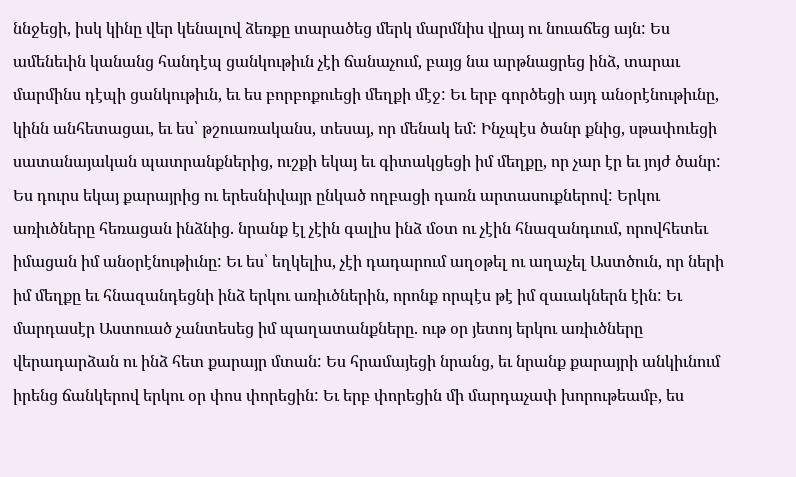ննջեցի, իսկ կինը վեր կենալով ձեռքը տարածեց մերկ մարմնիս վրայ ու նուաճեց այն: Ես ամենեւին կանանց հանդէպ ցանկութիւն չէի ճանաչում, բայց նա արթնացրեց ինձ, տարաւ մարմինս դէպի ցանկութիւն, եւ ես բորբոքուեցի մեղքի մէջ: Եւ երբ գործեցի այդ անօրէնութիւնը, կինն անհետացաւ, եւ ես՝ թշուառականս, տեսայ, որ մենակ եմ: Ինչպէս ծանր քնից, սթափուեցի սատանայական պատրանքներից, ուշքի եկայ եւ գիտակցեցի իմ մեղքը, որ չար էր եւ յոյժ ծանր: Ես դուրս եկայ քարայրից ու երեսնիվայր ընկած ողբացի դառն արտասուքներով: Երկու առիւծները հեռացան ինձնից. նրանք էլ չէին գալիս ինձ մօտ ու չէին հնազանդւում, որովհետեւ իմացան իմ անօրէնութիւնը: Եւ ես՝ եղկելիս, չէի դադարում աղօթել ու աղաչել Աստծուն, որ ների իմ մեղքը եւ հնազանդեցնի ինձ երկու առիւծներին, որոնք որպէս թէ իմ զաւակներն էին: Եւ մարդասէր Աստուած չանտեսեց իմ պաղատանքները. ութ օր յետոյ երկու առիւծները վերադարձան ու ինձ հետ քարայր մտան: Ես հրամայեցի նրանց, եւ նրանք քարայրի անկիւնում իրենց ճանկերով երկու օր փոս փորեցին: Եւ երբ փորեցին մի մարդաչափ խորութեամբ, ես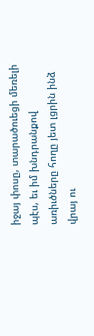իջայ փոսը, տարածուեցի մեռելի պէս, եւ իմ խնդրանքով առիւծները հողը յետ լցրին ինձ վրայ ու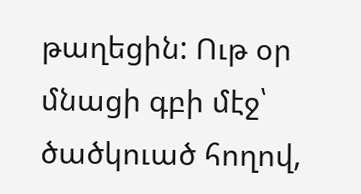թաղեցին: Ութ օր մնացի գբի մէջ՝ ծածկուած հողով,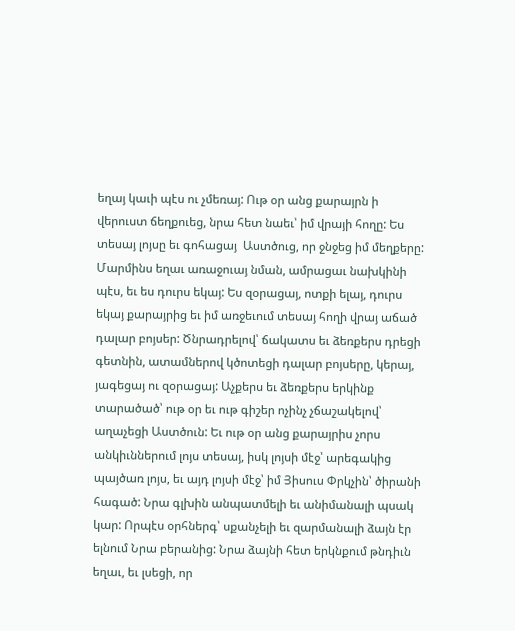եղայ կաւի պէս ու չմեռայ: Ութ օր անց քարայրն ի վերուստ ճեղքուեց, նրա հետ նաեւ՝ իմ վրայի հողը: Ես տեսայ լոյսը եւ գոհացայ  Աստծուց, որ ջնջեց իմ մեղքերը: Մարմինս եղաւ առաջուայ նման, ամրացաւ նախկինի պէս, եւ ես դուրս եկայ: Ես զօրացայ, ոտքի ելայ, դուրս եկայ քարայրից եւ իմ առջեւում տեսայ հողի վրայ աճած դալար բոյսեր: Ծնրադրելով՝ ճակատս եւ ձեռքերս դրեցի գետնին, ատամներով կծոտեցի դալար բոյսերը, կերայ, յագեցայ ու զօրացայ: Աչքերս եւ ձեռքերս երկինք տարածած՝ ութ օր եւ ութ գիշեր ոչինչ չճաշակելով՝ աղաչեցի Աստծուն: Եւ ութ օր անց քարայրիս չորս անկիւններում լոյս տեսայ, իսկ լոյսի մէջ՝ արեգակից պայծառ լոյս, եւ այդ լոյսի մէջ՝ իմ Յիսուս Փրկչին՝ ծիրանի հագած: Նրա գլխին անպատմելի եւ անիմանալի պսակ կար: Որպէս օրհներգ՝ սքանչելի եւ զարմանալի ձայն էր ելնում Նրա բերանից: Նրա ձայնի հետ երկնքում թնդիւն եղաւ, եւ լսեցի, որ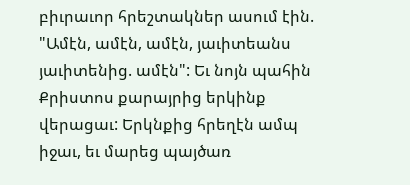բիւրաւոր հրեշտակներ ասում էին. "Ամէն, ամէն, ամէն, յաւիտեանս յաւիտենից. ամէն": Եւ նոյն պահին Քրիստոս քարայրից երկինք վերացաւ: Երկնքից հրեղէն ամպ իջաւ, եւ մարեց պայծառ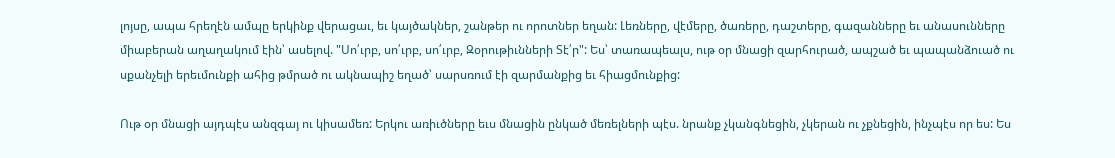լոյսը, ապա հրեղէն ամպը երկինք վերացաւ, եւ կայծակներ, շանթեր ու որոտներ եղան: Լեռները, վէմերը, ծառերը, դաշտերը, գազանները եւ անասունները միաբերան աղաղակում էին՝ ասելով. "Սո՛ւրբ, սո՛ւրբ, սո՛ւրբ, Զօրութիւնների Տէ՛ր": Ես՝ տառապեալս, ութ օր մնացի զարհուրած, ապշած եւ պապանձուած ու սքանչելի երեւմունքի ահից թմրած ու ակնապիշ եղած՝ սարսռում էի զարմանքից եւ հիացմունքից:

Ութ օր մնացի այդպէս անզգայ ու կիսամեռ: Երկու առիւծները եւս մնացին ընկած մեռելների պէս. նրանք չկանգնեցին, չկերան ու չքնեցին, ինչպէս որ ես: Ես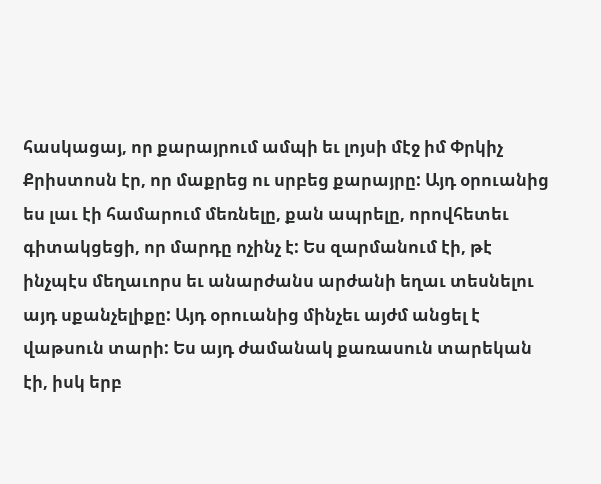հասկացայ, որ քարայրում ամպի եւ լոյսի մէջ իմ Փրկիչ Քրիստոսն էր, որ մաքրեց ու սրբեց քարայրը: Այդ օրուանից ես լաւ էի համարում մեռնելը, քան ապրելը, որովհետեւ գիտակցեցի, որ մարդը ոչինչ է: Ես զարմանում էի, թէ ինչպէս մեղաւորս եւ անարժանս արժանի եղաւ տեսնելու այդ սքանչելիքը: Այդ օրուանից մինչեւ այժմ անցել է վաթսուն տարի: Ես այդ ժամանակ քառասուն տարեկան էի, իսկ երբ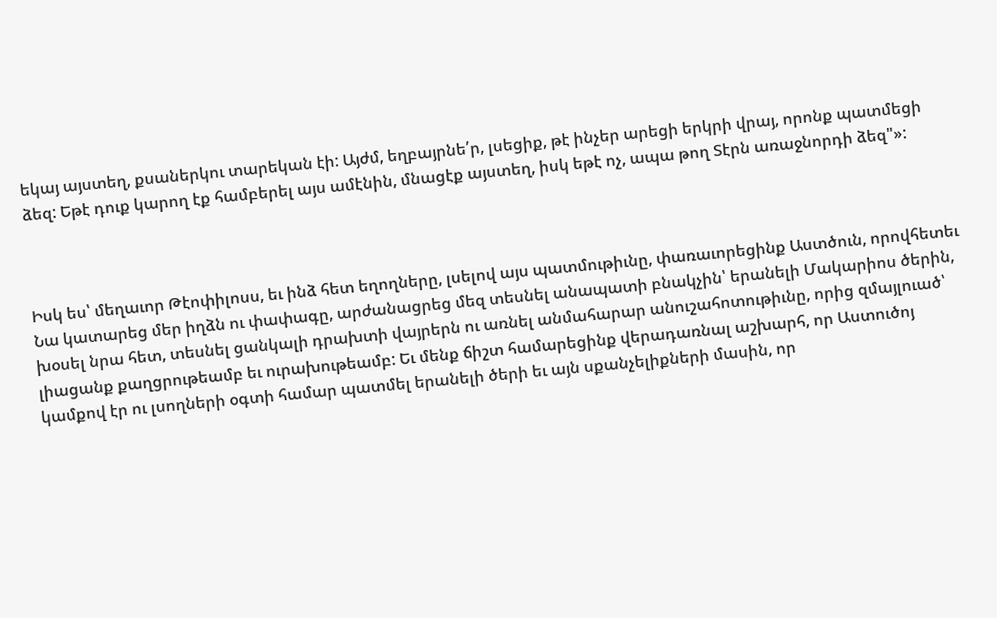եկայ այստեղ, քսաներկու տարեկան էի: Այժմ, եղբայրնե՛ր, լսեցիք, թէ ինչեր արեցի երկրի վրայ, որոնք պատմեցի ձեզ: Եթէ դուք կարող էք համբերել այս ամէնին, մնացէք այստեղ, իսկ եթէ ոչ, ապա թող Տէրն առաջնորդի ձեզ"»:



Իսկ ես՝ մեղաւոր Թէոփիլոսս, եւ ինձ հետ եղողները, լսելով այս պատմութիւնը, փառաւորեցինք Աստծուն, որովհետեւ Նա կատարեց մեր իղձն ու փափագը, արժանացրեց մեզ տեսնել անապատի բնակչին՝ երանելի Մակարիոս ծերին, խօսել նրա հետ, տեսնել ցանկալի դրախտի վայրերն ու առնել անմահարար անուշահոտութիւնը, որից զմայլուած՝ լիացանք քաղցրութեամբ եւ ուրախութեամբ: Եւ մենք ճիշտ համարեցինք վերադառնալ աշխարհ, որ Աստուծոյ կամքով էր ու լսողների օգտի համար պատմել երանելի ծերի եւ այն սքանչելիքների մասին, որ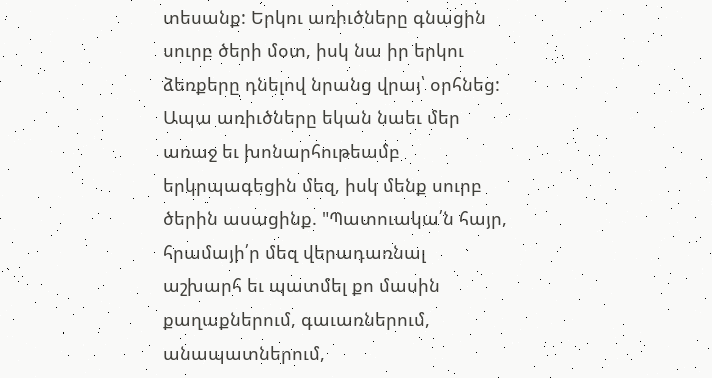տեսանք: Երկու առիւծները գնացին սուրբ ծերի մօտ, իսկ նա իր երկու ձեռքերը դնելով նրանց վրայ՝ օրհնեց: Ապա առիւծները եկան նաեւ մեր առաջ եւ խոնարհութեամբ երկրպագեցին մեզ, իսկ մենք սուրբ ծերին ասացինք. "Պատուակա՛ն հայր, հրամայի՛ր մեզ վերադառնալ աշխարհ եւ պատմել քո մասին քաղաքներում, գաւառներում, անապատներում,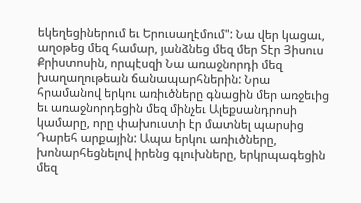եկեղեցիներում եւ Երուսաղէմում": Նա վեր կացաւ, աղօթեց մեզ համար, յանձնեց մեզ մեր Տէր Յիսուս Քրիստոսին, որպէսզի Նա առաջնորդի մեզ խաղաղութեան ճանապարհներին: Նրա հրամանով երկու առիւծները գնացին մեր առջեւից եւ առաջնորդեցին մեզ մինչեւ Ալեքսանդրոսի կամարը, որը փախուստի էր մատնել պարսից Դարեհ արքային: Ապա երկու առիւծները, խոնարհեցնելով իրենց գլուխները, երկրպագեցին մեզ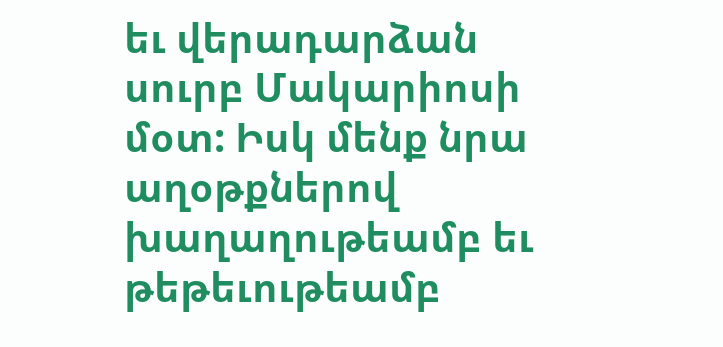եւ վերադարձան սուրբ Մակարիոսի մօտ: Իսկ մենք նրա աղօթքներով խաղաղութեամբ եւ թեթեւութեամբ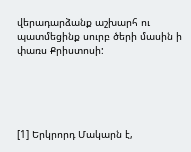վերադարձանք աշխարհ ու պատմեցինք սուրբ ծերի մասին ի փառս Քրիստոսի:





[1] Երկրորդ Մակարն է,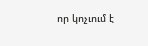որ կոչւում է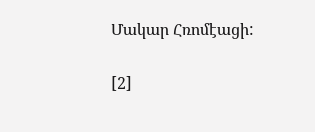Մակար Հռոմէացի:

[2]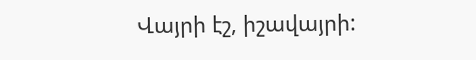Վայրի էշ, իշավայրի: